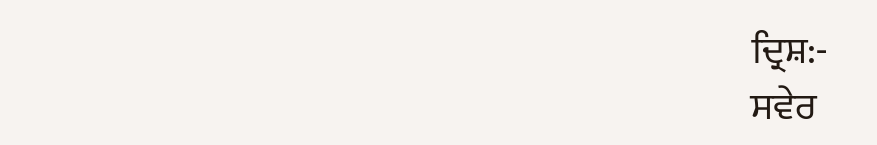ਦ੍ਰਿਸ਼:-
ਸਵੇਰ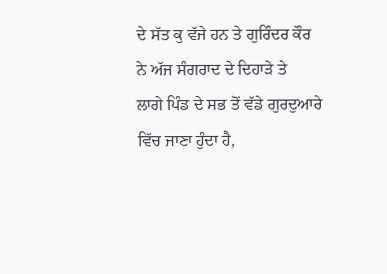ਦੇ ਸੱਤ ਕੁ ਵੱਜੇ ਹਨ ਤੇ ਗੁਰਿੰਦਰ ਕੌਰ ਨੇ ਅੱਜ ਸੰਗਰਾਦ ਦੇ ਦਿਹਾੜੇ ਤੇ
ਲਾਗੇ ਪਿੰਡ ਦੇ ਸਭ ਤੋਂ ਵੱਡੇ ਗੁਰਦੁਆਰੇ ਵਿੱਚ ਜਾਣਾ ਹੁੰਦਾ ਹੈ,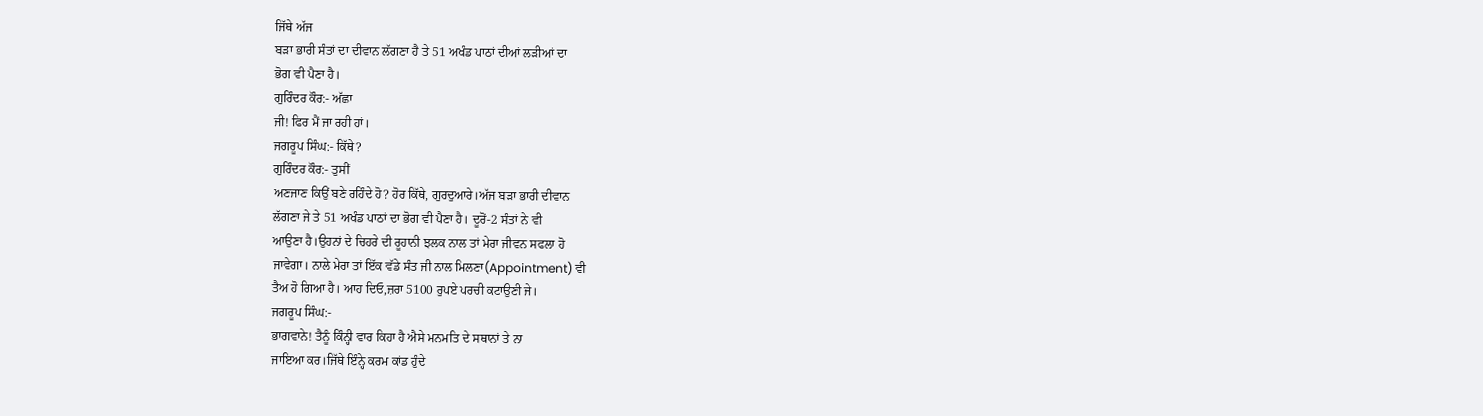ਜਿੱਥੇ ਅੱਜ
ਬੜਾ ਭਾਰੀ ਸੰਤਾਂ ਦਾ ਦੀਵਾਨ ਲੱਗਣਾ ਹੈ ਤੇ 51 ਅਖੰਡ ਪਾਠਾਂ ਦੀਆਂ ਲੜੀਆਂ ਦਾ
ਭੋਗ ਵੀ ਪੈਣਾ ਹੈ।
ਗੁਰਿੰਦਰ ਕੌਰ:- ਅੱਛਾ
ਜੀ! ਫਿਰ ਮੈਂ ਜਾ ਰਹੀ ਹਾਂ।
ਜਗਰੂਪ ਸਿੰਘ:- ਕਿੱਥੇ?
ਗੁਰਿੰਦਰ ਕੌਰ:- ਤੁਸੀਂ
ਅਣਜਾਣ ਕਿਉਂ ਬਣੇ ਰਹਿੰਦੇ ਹੋ? ਹੋਰ ਕਿੱਥੇ, ਗੁਰਦੁਆਰੇ।ਅੱਜ ਬੜਾ ਭਾਰੀ ਦੀਵਾਨ
ਲੱਗਣਾ ਜੇ ਤੇ 51 ਅਖੰਡ ਪਾਠਾਂ ਦਾ ਭੋਗ ਵੀ ਪੈਣਾ ਹੈ। ਦੂਰੋਂ-2 ਸੰਤਾਂ ਨੇ ਵੀ
ਆਉਣਾ ਹੈ।ਉਹਨਾਂ ਦੇ ਚਿਹਰੇ ਦੀ ਰੂਹਾਨੀ ਝਲਕ ਨਾਲ ਤਾਂ ਮੇਰਾ ਜੀਵਨ ਸਫਲਾ ਹੋ
ਜਾਵੇਗਾ। ਨਾਲੇ ਮੇਰਾ ਤਾਂ ਇੱਕ ਵੱਡੇ ਸੰਤ ਜੀ ਨਾਲ ਮਿਲਣਾ(Appointment) ਵੀ
ਤੈਅ ਹੋ ਗਿਆ ਹੈ। ਆਹ ਦਿਓ,ਜ਼ਰਾ 5100 ਰੁਪਏ ਪਰਚੀ ਕਟਾਉਣੀ ਜੇ।
ਜਗਰੂਪ ਸਿੰਘ:-
ਭਾਗਵਾਨੇ! ਤੈਨੂੰ ਕਿੰਨ੍ਹੀ ਵਾਰ ਕਿਹਾ ਹੈ ਐਸੇ ਮਨਮਤਿ ਦੇ ਸਥਾਨਾਂ ਤੇ ਨਾ
ਜਾਇਆ ਕਰ।ਜਿੱਥੇ ਇੰਨ੍ਹੇ ਕਰਮ ਕਾਂਡ ਹੁੰਦੇ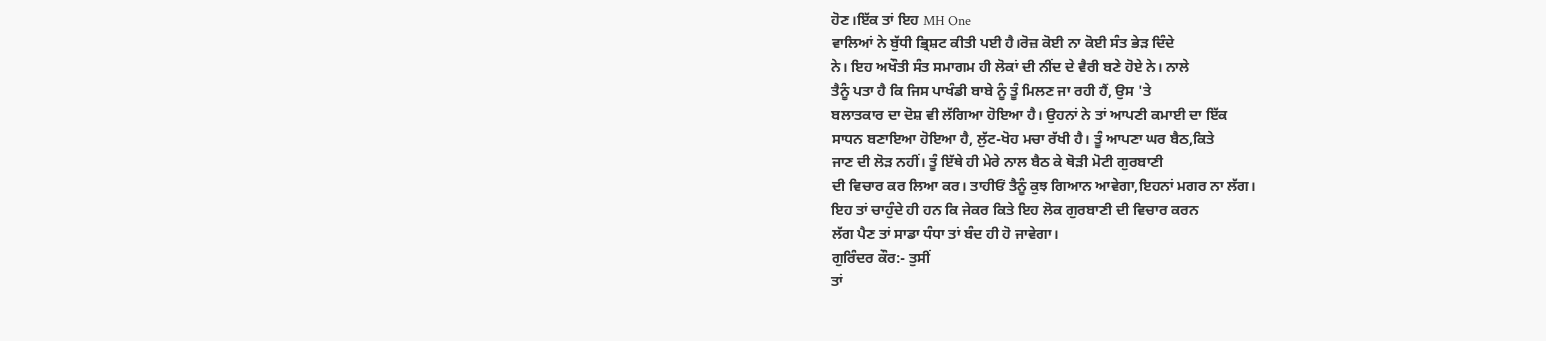ਹੋਣ।ਇੱਕ ਤਾਂ ਇਹ MH One
ਵਾਲਿਆਂ ਨੇ ਬੁੱਧੀ ਭ੍ਰਿਸ਼ਟ ਕੀਤੀ ਪਈ ਹੈ।ਰੋਜ਼ ਕੋਈ ਨਾ ਕੋਈ ਸੰਤ ਭੇੜ ਦਿੰਦੇ
ਨੇ। ਇਹ ਅਖੌਤੀ ਸੰਤ ਸਮਾਗਮ ਹੀ ਲੋਕਾਂ ਦੀ ਨੀਂਦ ਦੇ ਵੈਰੀ ਬਣੇ ਹੋਏ ਨੇ। ਨਾਲੇ
ਤੈਨੂੰ ਪਤਾ ਹੈ ਕਿ ਜਿਸ ਪਾਖੰਡੀ ਬਾਬੇ ਨੂੰ ਤੂੰ ਮਿਲਣ ਜਾ ਰਹੀ ਹੈਂ, ਉਸ 'ਤੇ
ਬਲਾਤਕਾਰ ਦਾ ਦੋਸ਼ ਵੀ ਲੱਗਿਆ ਹੋਇਆ ਹੈ। ਉਹਨਾਂ ਨੇ ਤਾਂ ਆਪਣੀ ਕਮਾਈ ਦਾ ਇੱਕ
ਸਾਧਨ ਬਣਾਇਆ ਹੋਇਆ ਹੈ, ਲੁੱਟ-ਖੋਹ ਮਚਾ ਰੱਖੀ ਹੈ। ਤੂੰ ਆਪਣਾ ਘਰ ਬੈਠ,ਕਿਤੇ
ਜਾਣ ਦੀ ਲੋੜ ਨਹੀਂ। ਤੂੰ ਇੱਥੇ ਹੀ ਮੇਰੇ ਨਾਲ ਬੈਠ ਕੇ ਥੋੜੀ ਮੋਟੀ ਗੁਰਬਾਣੀ
ਦੀ ਵਿਚਾਰ ਕਰ ਲਿਆ ਕਰ। ਤਾਹੀਓਂ ਤੈਨੂੰ ਕੁਝ ਗਿਆਨ ਆਵੇਗਾ,ਇਹਨਾਂ ਮਗਰ ਨਾ ਲੱਗ।
ਇਹ ਤਾਂ ਚਾਹੁੰਦੇ ਹੀ ਹਨ ਕਿ ਜੇਕਰ ਕਿਤੇ ਇਹ ਲੋਕ ਗੁਰਬਾਣੀ ਦੀ ਵਿਚਾਰ ਕਰਨ
ਲੱਗ ਪੈਣ ਤਾਂ ਸਾਡਾ ਧੰਧਾ ਤਾਂ ਬੰਦ ਹੀ ਹੋ ਜਾਵੇਗਾ।
ਗੁਰਿੰਦਰ ਕੌਰ:- ਤੁਸੀਂ
ਤਾਂ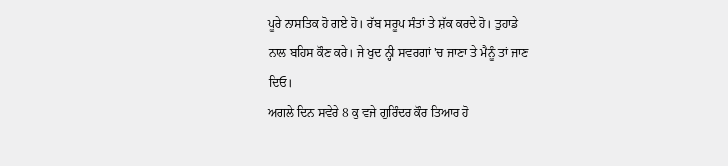ਪੂਰੇ ਨਾਸਤਿਕ ਹੋ ਗਏ ਹੋ। ਰੱਬ ਸਰੂਪ ਸੰਤਾਂ ਤੇ ਸ਼ੱਕ ਕਰਦੇ ਹੋ। ਤੁਹਾਡੇ
ਨਾਲ ਬਹਿਸ ਕੌਣ ਕਰੇ। ਜੇ ਖੁਦ ਨ੍ਹੀ ਸਵਰਗਾਂ 'ਚ ਜਾਣਾ ਤੇ ਮੈਨੂੰ ਤਾਂ ਜਾਣ
ਦਿਓ।
ਅਗਲੇ ਦਿਨ ਸਵੇਰੇ 8 ਕੁ ਵਜੇ ਗੁਰਿੰਦਰ ਕੌਰ ਤਿਆਰ ਹੋ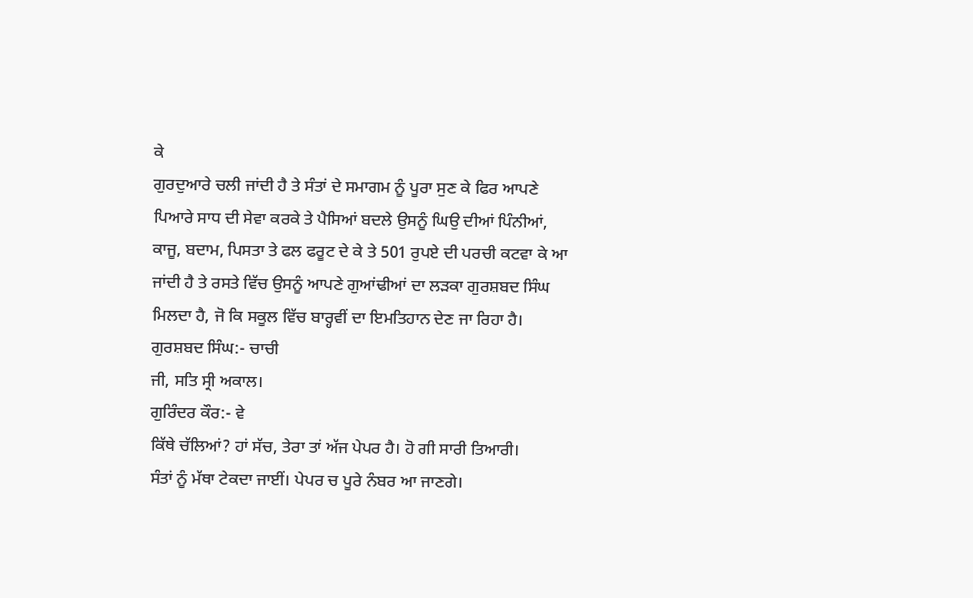ਕੇ
ਗੁਰਦੁਆਰੇ ਚਲੀ ਜਾਂਦੀ ਹੈ ਤੇ ਸੰਤਾਂ ਦੇ ਸਮਾਗਮ ਨੂੰ ਪੂਰਾ ਸੁਣ ਕੇ ਫਿਰ ਆਪਣੇ
ਪਿਆਰੇ ਸਾਧ ਦੀ ਸੇਵਾ ਕਰਕੇ ਤੇ ਪੈਸਿਆਂ ਬਦਲੇ ਉਸਨੂੰ ਘਿਉ ਦੀਆਂ ਪਿੰਨੀਆਂ,
ਕਾਜੂ, ਬਦਾਮ, ਪਿਸਤਾ ਤੇ ਫਲ ਫਰੂਟ ਦੇ ਕੇ ਤੇ 501 ਰੁਪਏ ਦੀ ਪਰਚੀ ਕਟਵਾ ਕੇ ਆ
ਜਾਂਦੀ ਹੈ ਤੇ ਰਸਤੇ ਵਿੱਚ ਉਸਨੂੰ ਆਪਣੇ ਗੁਆਂਢੀਆਂ ਦਾ ਲੜਕਾ ਗੁਰਸ਼ਬਦ ਸਿੰਘ
ਮਿਲਦਾ ਹੈ, ਜੋ ਕਿ ਸਕੂਲ ਵਿੱਚ ਬਾਰ੍ਹਵੀਂ ਦਾ ਇਮਤਿਹਾਨ ਦੇਣ ਜਾ ਰਿਹਾ ਹੈ।
ਗੁਰਸ਼ਬਦ ਸਿੰਘ:- ਚਾਚੀ
ਜੀ, ਸਤਿ ਸ੍ਰੀ ਅਕਾਲ।
ਗੁਰਿੰਦਰ ਕੌਰ:- ਵੇ
ਕਿੱਥੇ ਚੱਲਿਆਂ? ਹਾਂ ਸੱਚ, ਤੇਰਾ ਤਾਂ ਅੱਜ ਪੇਪਰ ਹੈ। ਹੋ ਗੀ ਸਾਰੀ ਤਿਆਰੀ।
ਸੰਤਾਂ ਨੂੰ ਮੱਥਾ ਟੇਕਦਾ ਜਾਈਂ। ਪੇਪਰ ਚ ਪੂਰੇ ਨੰਬਰ ਆ ਜਾਣਗੇ।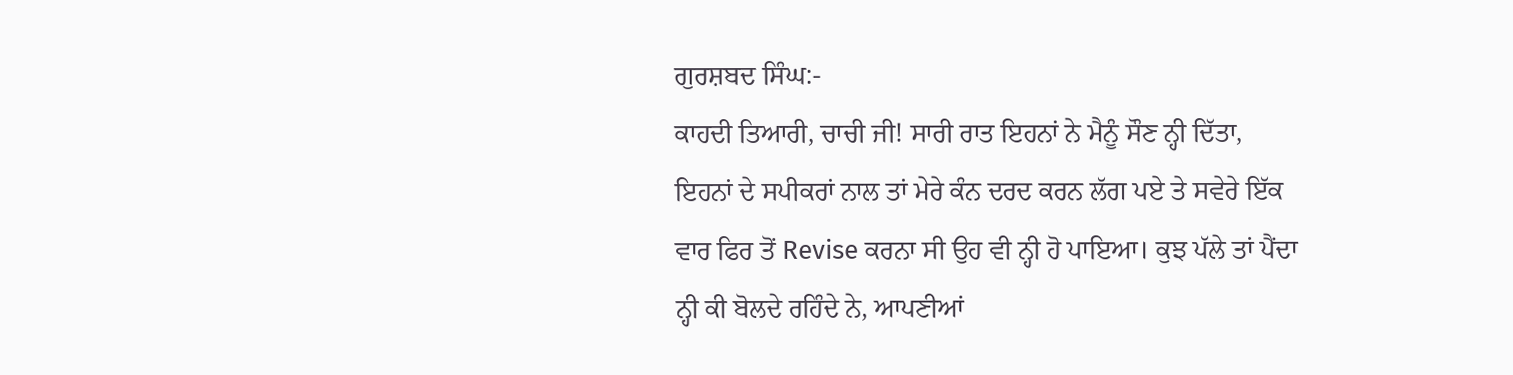ਗੁਰਸ਼ਬਦ ਸਿੰਘ:-
ਕਾਹਦੀ ਤਿਆਰੀ, ਚਾਚੀ ਜੀ! ਸਾਰੀ ਰਾਤ ਇਹਨਾਂ ਨੇ ਮੈਨੂੰ ਸੌਣ ਨ੍ਹੀ ਦਿੱਤਾ,
ਇਹਨਾਂ ਦੇ ਸਪੀਕਰਾਂ ਨਾਲ ਤਾਂ ਮੇਰੇ ਕੰਨ ਦਰਦ ਕਰਨ ਲੱਗ ਪਏ ਤੇ ਸਵੇਰੇ ਇੱਕ
ਵਾਰ ਫਿਰ ਤੋਂ Revise ਕਰਨਾ ਸੀ ਉਹ ਵੀ ਨ੍ਹੀ ਹੋ ਪਾਇਆ। ਕੁਝ ਪੱਲੇ ਤਾਂ ਪੈਂਦਾ
ਨ੍ਹੀ ਕੀ ਬੋਲਦੇ ਰਹਿੰਦੇ ਨੇ, ਆਪਣੀਆਂ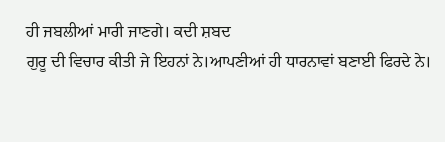ਹੀ ਜਬਲੀਆਂ ਮਾਰੀ ਜਾਣਗੇ। ਕਦੀ ਸ਼ਬਦ
ਗੁਰੂ ਦੀ ਵਿਚਾਰ ਕੀਤੀ ਜੇ ਇਹਨਾਂ ਨੇ।ਆਪਣੀਆਂ ਹੀ ਧਾਰਨਾਵਾਂ ਬਣਾਈ ਫਿਰਦੇ ਨੇ।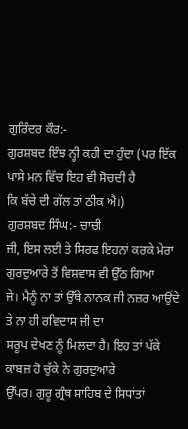ਗੁਰਿੰਦਰ ਕੌਰ:-
ਗੁਰਸ਼ਬਦ ਇੰਝ ਨ੍ਹੀ ਕਹੀ ਦਾ ਹੁੰਦਾ (ਪਰ ਇੱਕ ਪਾਸੇ ਮਨ ਵਿੱਚ ਇਹ ਵੀ ਸੋਚਦੀ ਹੈ
ਕਿ ਬੱਚੇ ਦੀ ਗੱਲ ਤਾਂ ਠੀਕ ਐ।)
ਗੁਰਸ਼ਬਦ ਸਿੰਘ:- ਚਾਚੀ
ਜੀ, ਇਸ ਲਈ ਤੇ ਸਿਰਫ ਇਹਨਾਂ ਕਰਕੇ ਮੇਰਾ ਗੁਰਦੁਆਰੇ ਤੋਂ ਵਿਸ਼ਵਾਸ ਵੀ ਉੱਠ ਗਿਆ
ਜੇ। ਮੈਨੂੰ ਨਾ ਤਾਂ ਉੱਥੇ ਨਾਨਕ ਜੀ ਨਜ਼ਰ ਆਉਂਦੇ ਤੇ ਨਾ ਹੀ ਰਵਿਦਾਸ ਜੀ ਦਾ
ਸਰੂਪ ਦੇਖਣ ਨੂੰ ਮਿਲਦਾ ਹੈ। ਇਹ ਤਾਂ ਪੱਕੇ ਕਾਬਜ਼ ਹੋ ਚੁੱਕੇ ਨੇ ਗੁਰਦੁਆਰੇ
ਉੱਪਰ। ਗੁਰੂ ਗ੍ਰੰਥ ਸਾਹਿਬ ਦੇ ਸਿਧਾਂਤਾਂ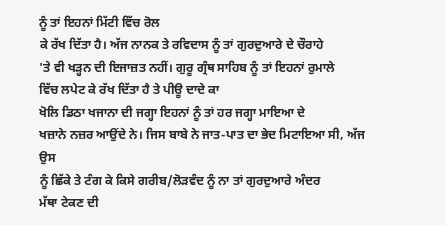ਨੂੰ ਤਾਂ ਇਹਨਾਂ ਮਿੱਟੀ ਵਿੱਚ ਰੋਲ
ਕੇ ਰੱਖ ਦਿੱਤਾ ਹੈ। ਅੱਜ ਨਾਨਕ ਤੇ ਰਵਿਦਾਸ ਨੂੰ ਤਾਂ ਗੁਰਦੁਆਰੇ ਦੇ ਚੌਰਾਹੇ
'ਤੇ ਵੀ ਖੜ੍ਹਨ ਦੀ ਇਜਾਜ਼ਤ ਨਹੀਂ। ਗੁਰੂ ਗ੍ਰੰਥ ਸਾਹਿਬ ਨੂੰ ਤਾਂ ਇਹਨਾਂ ਰੁਮਾਲੇ
ਵਿੱਚ ਲਪੇਟ ਕੇ ਰੱਖ ਦਿੱਤਾ ਹੈ ਤੇ ਪੀਊ ਦਾਦੇ ਕਾ
ਖੋਲਿ ਡਿਠਾ ਖਜਾਨਾ ਦੀ ਜਗ੍ਹਾ ਇਹਨਾਂ ਨੂੰ ਤਾਂ ਹਰ ਜਗ੍ਹਾ ਮਾਇਆ ਦੇ
ਖਜ਼ਾਨੇ ਨਜ਼ਰ ਆਉਂਦੇ ਨੇ। ਜਿਸ ਬਾਬੇ ਨੇ ਜਾਤ-ਪਾਤ ਦਾ ਭੇਦ ਮਿਟਾਇਆ ਸੀ, ਅੱਜ ਉਸ
ਨੂੰ ਛਿੱਕੇ ਤੇ ਟੰਗ ਕੇ ਕਿਸੇ ਗਰੀਬ/ਲੋੜਵੰਦ ਨੂੰ ਨਾ ਤਾਂ ਗੁਰਦੁਆਰੇ ਅੰਦਰ
ਮੱਥਾ ਟੇਕਣ ਦੀ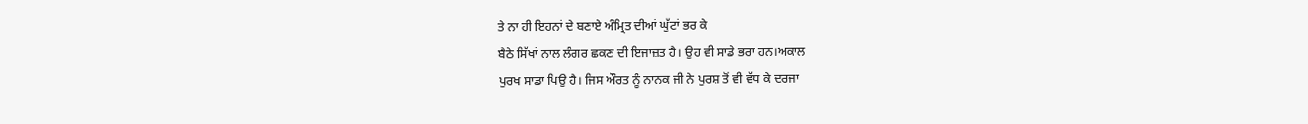ਤੇ ਨਾ ਹੀ ਇਹਨਾਂ ਦੇ ਬਣਾਏ ਅੰਮ੍ਰਿਤ ਦੀਆਂ ਘੁੱਟਾਂ ਭਰ ਕੇ
ਬੈਠੇ ਸਿੱਖਾਂ ਨਾਲ ਲੰਗਰ ਛਕਣ ਦੀ ਇਜਾਜ਼ਤ ਹੈ। ਉਹ ਵੀ ਸਾਡੇ ਭਰਾ ਹਨ।ਅਕਾਲ
ਪੁਰਖ ਸਾਡਾ ਪਿਉ ਹੈ। ਜਿਸ ਔਰਤ ਨੂੰ ਨਾਨਕ ਜੀ ਨੇ ਪੁਰਸ਼ ਤੋਂ ਵੀ ਵੱਧ ਕੇ ਦਰਜਾ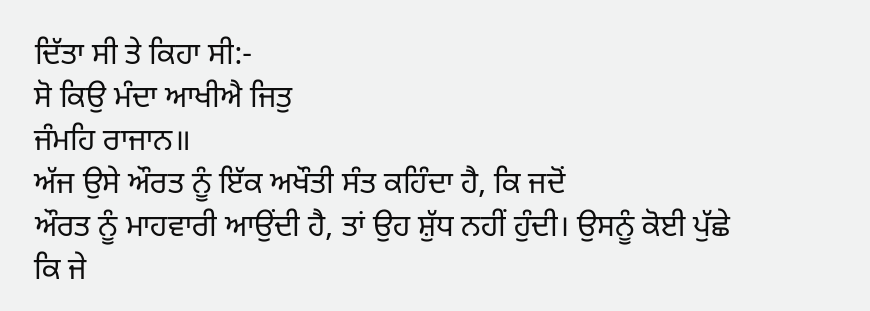ਦਿੱਤਾ ਸੀ ਤੇ ਕਿਹਾ ਸੀ:-
ਸੋ ਕਿਉ ਮੰਦਾ ਆਖੀਐ ਜਿਤੁ
ਜੰਮਹਿ ਰਾਜਾਨ॥
ਅੱਜ ਉਸੇ ਔਰਤ ਨੂੰ ਇੱਕ ਅਖੌਤੀ ਸੰਤ ਕਹਿੰਦਾ ਹੈ, ਕਿ ਜਦੋਂ
ਔਰਤ ਨੂੰ ਮਾਹਵਾਰੀ ਆਉਂਦੀ ਹੈ, ਤਾਂ ਉਹ ਸ਼ੁੱਧ ਨਹੀਂ ਹੁੰਦੀ। ਉਸਨੂੰ ਕੋਈ ਪੁੱਛੇ
ਕਿ ਜੇ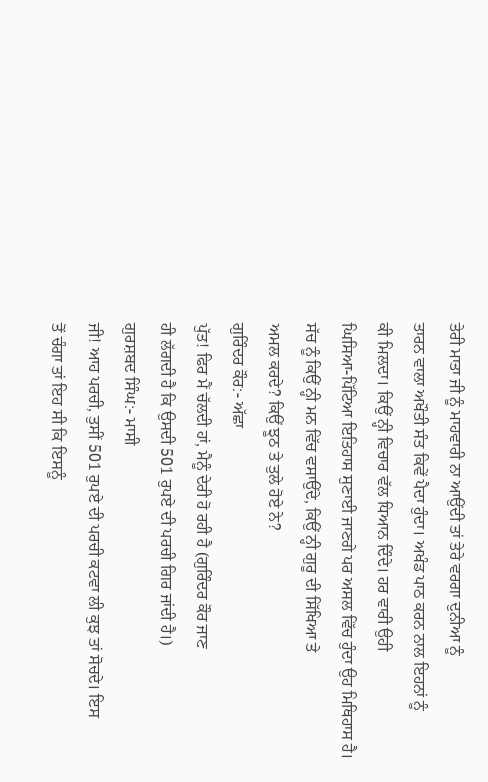ਤੇਰੀ ਮਾਤਾ ਜੀ ਨੂੰ ਮਾਹਵਾਰੀ ਨਾ ਆਉਂਦੀ ਤਾਂ ਤੇਰੇ ਵਰਗਾ ਦੁਨੀਆ ਨੂੰ
ਤਾਰਨ ਵਾਲਾ ਅਖੌਤੀ ਸੰਤ ਕਿਵੇਂ ਪੈਦਾ ਹੁੰਦਾ। ਅਖੰਡ ਪਾਠ ਕਰਨ ਨਾਲ ਇਹਨਾਂ ਨੂੰ
ਕੀ ਮਿਲਦਾ। ਕਿਉਂ ਨ੍ਹੀ ਵਿਚਾਰ ਵੱਲ ਧਿਆਨ ਦਿੰਦੇ। ਹਰ ਵਾਰੀ ਉਹੀ
ਘਿਸਿਆ-ਪਿੱਟਿਆ ਇਤਿਹਾਸ ਸੁਣਾਈ ਜਾਣਗੇ ਪਰ ਅਸਲ ਵਿੱਚ ਹੁੰਦਾ ਉਹ ਮਿਥਿਹਾਸ ਹੈ।
ਸੱਚ ਨੂੰ ਕਿਉਂ ਨ੍ਹੀ ਮਨ ਵਿੱਚ ਵਸਾਉਂਦੇ, ਕਿਉਂ ਨ੍ਹੀ ਗੁਰੂ ਦੀ ਸਿੱਖਿਆ ਤੇ
ਅਮਲ ਕਰਦੇ? ਕਿਉਂ ਝੂਠ ਤੇ ਤੁਲੇ ਹੋਏ ਨੇ?
ਗੁਰਿੰਦਰ ਕੌਰ:- ਅੱਛਾ
ਪੁੱਤ! ਫਿਰ ਮੈਂ ਚੱਲਦੀ ਹਾਂ, ਮੈਨੂੰ ਦੇਰੀ ਹੋ ਰਹੀ ਹੈ (ਗੁਰਿੰਦਰ ਕੌਰ ਜਾਣ
ਹੀ ਲੱਗਦੀ ਹੈ ਕਿ ਉਸਦੀ 501 ਰੁਪਏ ਦੀ ਪਰਚੀ ਗਿਰ ਜਾਂਦੀ ਹੈ।)
ਗੁਰਸ਼ਬਦ ਸਿੰਘ:- ਮਾਸੀ
ਜੀ! ਆਹ ਪਰਚੀ, ਤੁਸੀਂ 501 ਰੁਪਏ ਦੀ ਪਰਚੀ ਕਟਵਾ ਲੀ ਕੁਝ ਤਾਂ ਸੋਚਦੇ। ਇਸ
ਤੋਂ ਚੰਗਾ ਤਾਂ ਇਹ ਸੀ ਕਿ ਇਸਨੂੰ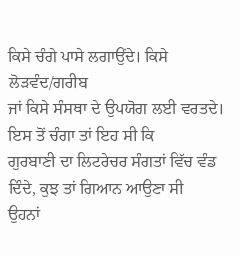ਕਿਸੇ ਚੰਗੇ ਪਾਸੇ ਲਗਾਉਂਦੇ। ਕਿਸੇ ਲੋੜਵੰਦ/ਗਰੀਬ
ਜਾਂ ਕਿਸੇ ਸੰਸਥਾ ਦੇ ਉਪਯੋਗ ਲਈ ਵਰਤਦੇ। ਇਸ ਤੋਂ ਚੰਗਾ ਤਾਂ ਇਹ ਸੀ ਕਿ
ਗੁਰਬਾਣੀ ਦਾ ਲਿਟਰੇਚਰ ਸੰਗਤਾਂ ਵਿੱਚ ਵੰਡ ਦਿੰਦੇ, ਕੁਝ ਤਾਂ ਗਿਆਨ ਆਉਣਾ ਸੀ
ਉਹਨਾਂ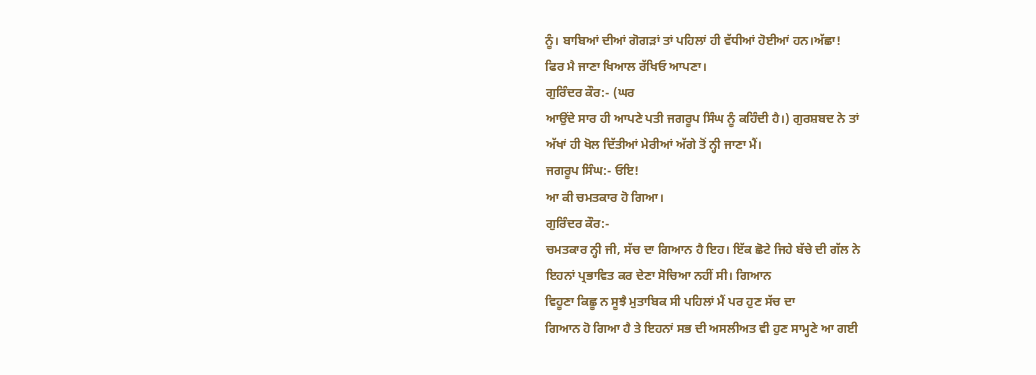ਨੂੰ। ਬਾਬਿਆਂ ਦੀਆਂ ਗੋਗੜਾਂ ਤਾਂ ਪਹਿਲਾਂ ਹੀ ਵੱਧੀਆਂ ਹੋਈਆਂ ਹਨ।ਅੱਛਾ!
ਫਿਰ ਮੈ ਜਾਣਾ ਖਿਆਲ ਰੱਖਿਓ ਆਪਣਾ।
ਗੁਰਿੰਦਰ ਕੌਰ:- (ਘਰ
ਆਉਂਦੇ ਸਾਰ ਹੀ ਆਪਣੇ ਪਤੀ ਜਗਰੂਪ ਸਿੰਘ ਨੂੰ ਕਹਿੰਦੀ ਹੈ।) ਗੁਰਸ਼ਬਦ ਨੇ ਤਾਂ
ਅੱਖਾਂ ਹੀ ਖੋਲ ਦਿੱਤੀਆਂ ਮੇਰੀਆਂ ਅੱਗੇ ਤੋਂ ਨ੍ਹੀ ਜਾਣਾ ਮੈਂ।
ਜਗਰੂਪ ਸਿੰਘ:- ਓਇ!
ਆ ਕੀ ਚਮਤਕਾਰ ਹੋ ਗਿਆ।
ਗੁਰਿੰਦਰ ਕੌਰ:-
ਚਮਤਕਾਰ ਨ੍ਹੀ ਜੀ, ਸੱਚ ਦਾ ਗਿਆਨ ਹੈ ਇਹ। ਇੱਕ ਛੋਟੇ ਜਿਹੇ ਬੱਚੇ ਦੀ ਗੱਲ ਨੇ
ਇਹਨਾਂ ਪ੍ਰਭਾਵਿਤ ਕਰ ਦੇਣਾ ਸੋਚਿਆ ਨਹੀਂ ਸੀ। ਗਿਆਨ
ਵਿਹੂਣਾ ਕਿਛੂ ਨ ਸੂਝੈ ਮੁਤਾਬਿਕ ਸੀ ਪਹਿਲਾਂ ਮੈਂ ਪਰ ਹੁਣ ਸੱਚ ਦਾ
ਗਿਆਨ ਹੋ ਗਿਆ ਹੈ ਤੇ ਇਹਨਾਂ ਸਭ ਦੀ ਅਸਲੀਅਤ ਵੀ ਹੁਣ ਸਾਮ੍ਹਣੇ ਆ ਗਈ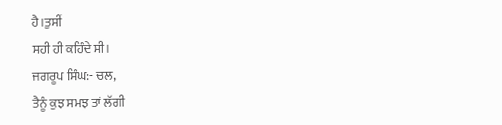ਹੈ।ਤੁਸੀਂ
ਸਹੀ ਹੀ ਕਹਿੰਦੇ ਸੀ।
ਜਗਰੂਪ ਸਿੰਘ:- ਚਲ,
ਤੈਨੂੰ ਕੁਝ ਸਮਝ ਤਾਂ ਲੱਗੀ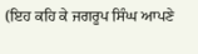(ਇਹ ਕਹਿ ਕੇ ਜਗਰੂਪ ਸਿੰਘ ਆਪਣੇ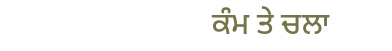ਕੰਮ ਤੇ ਚਲਾ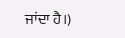ਜਾਂਦਾ ਹੈ।)